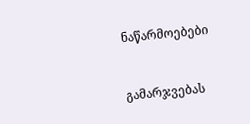ნაწარმოებები


გამარჯვებას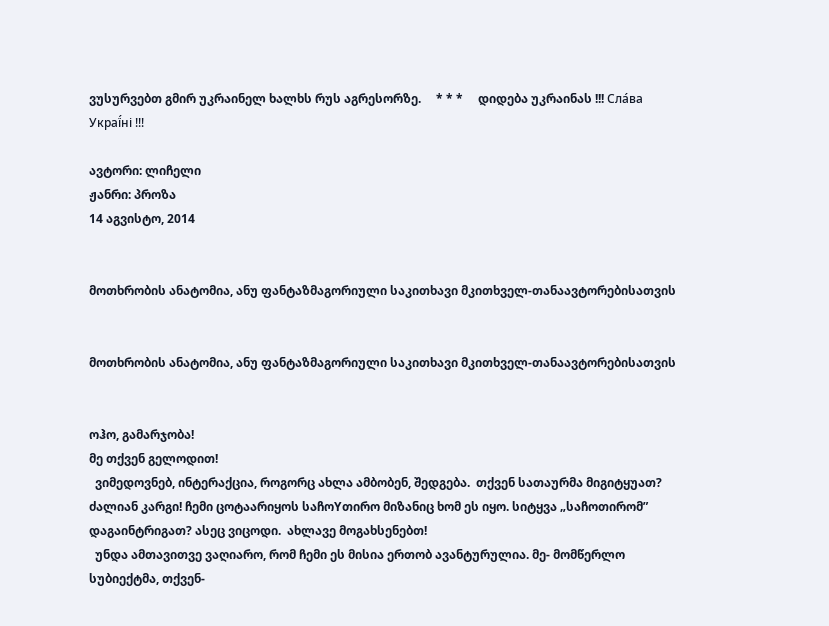ვუსურვებთ გმირ უკრაინელ ხალხს რუს აგრესორზე.     * * *     დიდება უკრაინას !!! Сла́ва Украї́ні !!!

ავტორი: ლიჩელი
ჟანრი: პროზა
14 აგვისტო, 2014


მოთხრობის ანატომია, ანუ ფანტაზმაგორიული საკითხავი მკითხველ-თანაავტორებისათვის


მოთხრობის ანატომია, ანუ ფანტაზმაგორიული საკითხავი მკითხველ-თანაავტორებისათვის


ოჰო, გამარჯობა!
მე თქვენ გელოდით!
  ვიმედოვნებ, ინტერაქცია, როგორც ახლა ამბობენ, შედგება.  თქვენ სათაურმა მიგიტყუათ? ძალიან კარგი! ჩემი ცოტაარიყოს საჩოYთირო მიზანიც ხომ ეს იყო. სიტყვა „საჩოთირომ” დაგაინტრიგათ? ასეც ვიცოდი.  ახლავე მოგახსენებთ!
  უნდა ამთავითვე ვაღიარო, რომ ჩემი ეს მისია ერთობ ავანტურულია. მე- მომწერლო სუბიექტმა, თქვენ-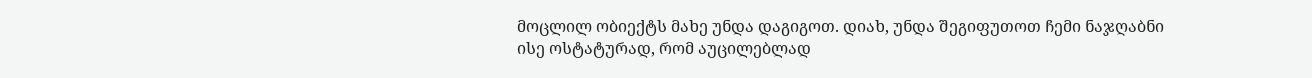მოცლილ ობიექტს მახე უნდა დაგიგოთ. დიახ, უნდა შეგიფუთოთ ჩემი ნაჯღაბნი ისე ოსტატურად, რომ აუცილებლად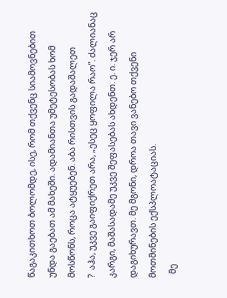წაგაკითხოთ ბოლომდე, ისე, რომ თქვენც სიამოვნებით უნდა გაებათ ამ მახეში. ადამიანთა უმეტესობას ხომ მოსწონს, როცა ატყუებენ. აბა რისთვის გადაშალეთ
?  აჰა, უკვე გაიფიქრეთ არა, „ესეც ყოფილა რაო”. ძალიანაც კარგი, მაშასადამე უკვე შეფასებას ახდენთ. ე. ი. ჯერ არ დაგიხურავთ. მე მგონი, დროა თავი ვანებო თქვენი მოთმინების ექსპლოატაციას.
  მე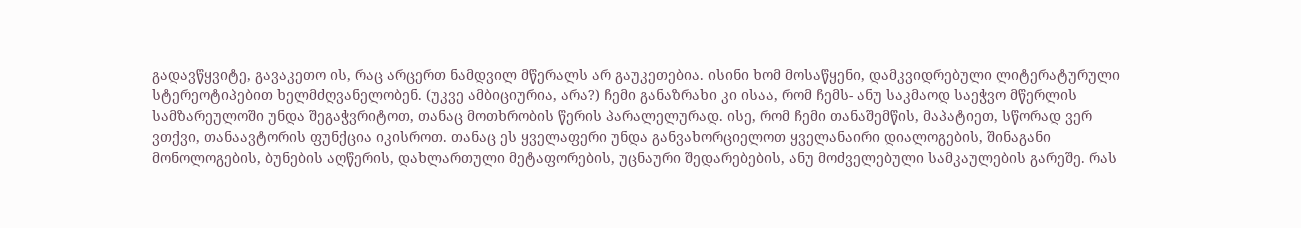გადავწყვიტე, გავაკეთო ის, რაც არცერთ ნამდვილ მწერალს არ გაუკეთებია. ისინი ხომ მოსაწყენი, დამკვიდრებული ლიტერატურული სტერეოტიპებით ხელმძღვანელობენ. (უკვე ამბიციურია, არა?) ჩემი განაზრახი კი ისაა, რომ ჩემს- ანუ საკმაოდ საეჭვო მწერლის სამზარეულოში უნდა შეგაჭვრიტოთ, თანაც მოთხრობის წერის პარალელურად. ისე, რომ ჩემი თანაშემწის, მაპატიეთ, სწორად ვერ ვთქვი, თანაავტორის ფუნქცია იკისროთ. თანაც ეს ყველაფერი უნდა განვახორციელოთ ყველანაირი დიალოგების, შინაგანი მონოლოგების, ბუნების აღწერის, დახლართული მეტაფორების, უცნაური შედარებების, ანუ მოძველებული სამკაულების გარეშე. რას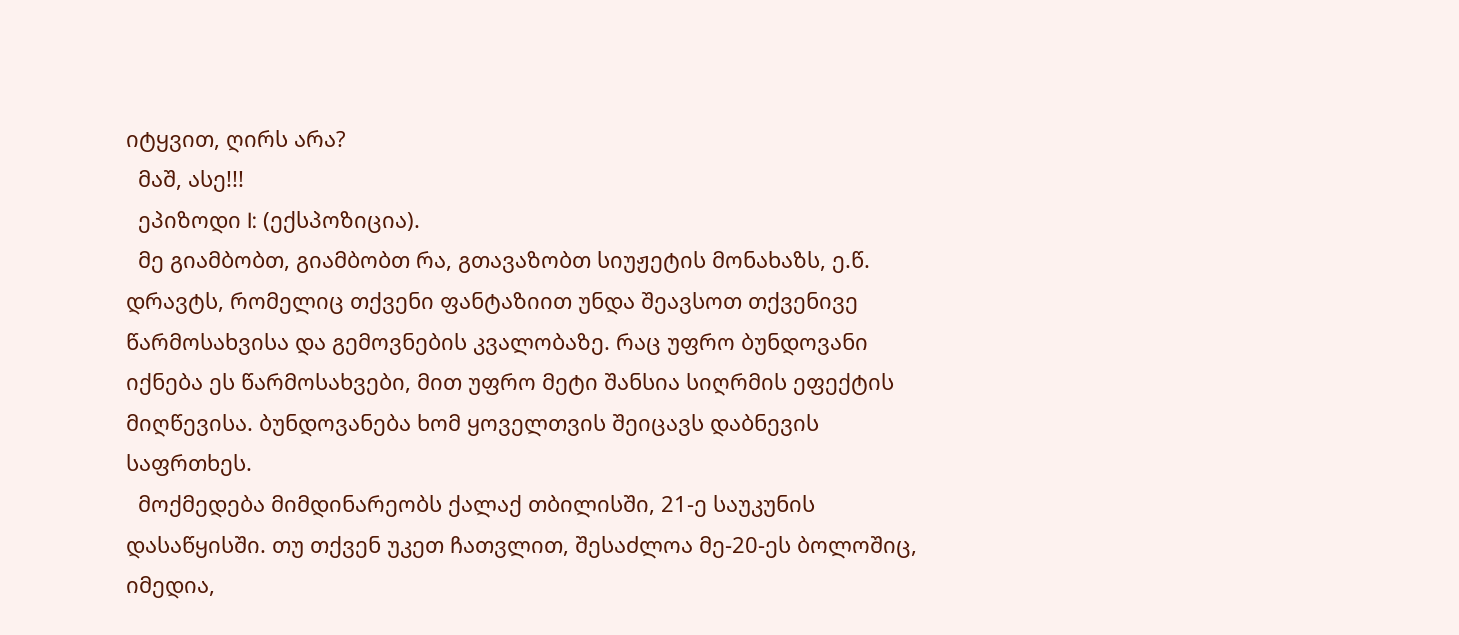იტყვით, ღირს არა?
  მაშ, ასე!!!
  ეპიზოდი I: (ექსპოზიცია).
  მე გიამბობთ, გიამბობთ რა, გთავაზობთ სიუჟეტის მონახაზს, ე.წ. დრავტს, რომელიც თქვენი ფანტაზიით უნდა შეავსოთ თქვენივე წარმოსახვისა და გემოვნების კვალობაზე. რაც უფრო ბუნდოვანი იქნება ეს წარმოსახვები, მით უფრო მეტი შანსია სიღრმის ეფექტის მიღწევისა. ბუნდოვანება ხომ ყოველთვის შეიცავს დაბნევის საფრთხეს.
  მოქმედება მიმდინარეობს ქალაქ თბილისში, 21-ე საუკუნის დასაწყისში. თუ თქვენ უკეთ ჩათვლით, შესაძლოა მე-20-ეს ბოლოშიც, იმედია,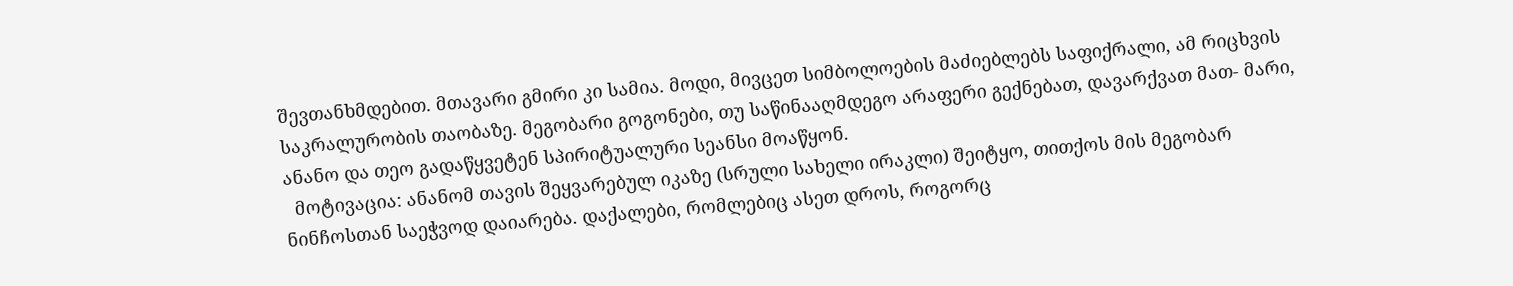შევთანხმდებით. მთავარი გმირი კი სამია. მოდი, მივცეთ სიმბოლოების მაძიებლებს საფიქრალი, ამ რიცხვის საკრალურობის თაობაზე. მეგობარი გოგონები, თუ საწინააღმდეგო არაფერი გექნებათ, დავარქვათ მათ- მარი, ანანო და თეო გადაწყვეტენ სპირიტუალური სეანსი მოაწყონ.
  მოტივაცია: ანანომ თავის შეყვარებულ იკაზე (სრული სახელი ირაკლი) შეიტყო, თითქოს მის მეგობარ ნინჩოსთან საეჭვოდ დაიარება. დაქალები, რომლებიც ასეთ დროს, როგორც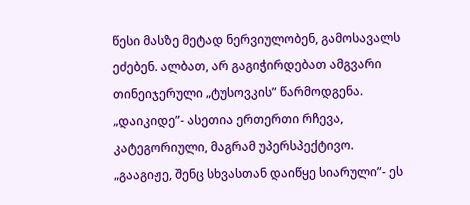წესი მასზე მეტად ნერვიულობენ, გამოსავალს ეძებენ. ალბათ, არ გაგიჭირდებათ ამგვარი თინეიჯერული „ტუსოვკის” წარმოდგენა. „დაიკიდე”- ასეთია ერთერთი რჩევა, კატეგორიული, მაგრამ უპერსპექტივო.  „გააგიჟე, შენც სხვასთან დაიწყე სიარული”- ეს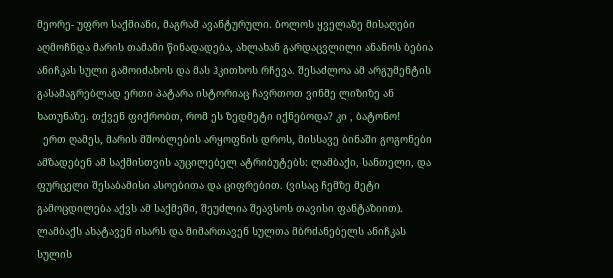მეორე- უფრო საქმიანი, მაგრამ ავანტურული. ბოლოს ყველაზე მისაღები აღმოჩნდა მარის თამამი წინადადება, ახლახან გარდაცვლილი ანანოს ბებია ანიჩკას სული გამოიძახოს და მას ჰკითხოს რჩევა. შესაძლოა ამ არგუმენტის გასამაგრებლად ერთი პატარა ისტორიაც ჩავრთოთ ვინმე ლიზიზე ან ხათუნაზე. თქვენ ფიქრობთ, რომ ეს ზედმეტი იქნებოდა? კი , ბატონო!
  ერთ ღამეს, მარის მშობლების არყოფნის დროს, მისსავე ბინაში გოგონები ამზადებენ ამ საქმისთვის აუცილებელ ატრიბუტებს: ლამბაქი, სანთელი, და ფურცელი შესაბამისი ასოებითა და ციფრებით. (ვისაც ჩემზე მეტი გამოცდილება აქვს ამ საქმეში, შეუძლია შეავსოს თავისი ფანტაზიით).  ლამბაქს ახატავენ ისარს და მიმართავენ სულთა მბრძანებელს ანიჩკას სულის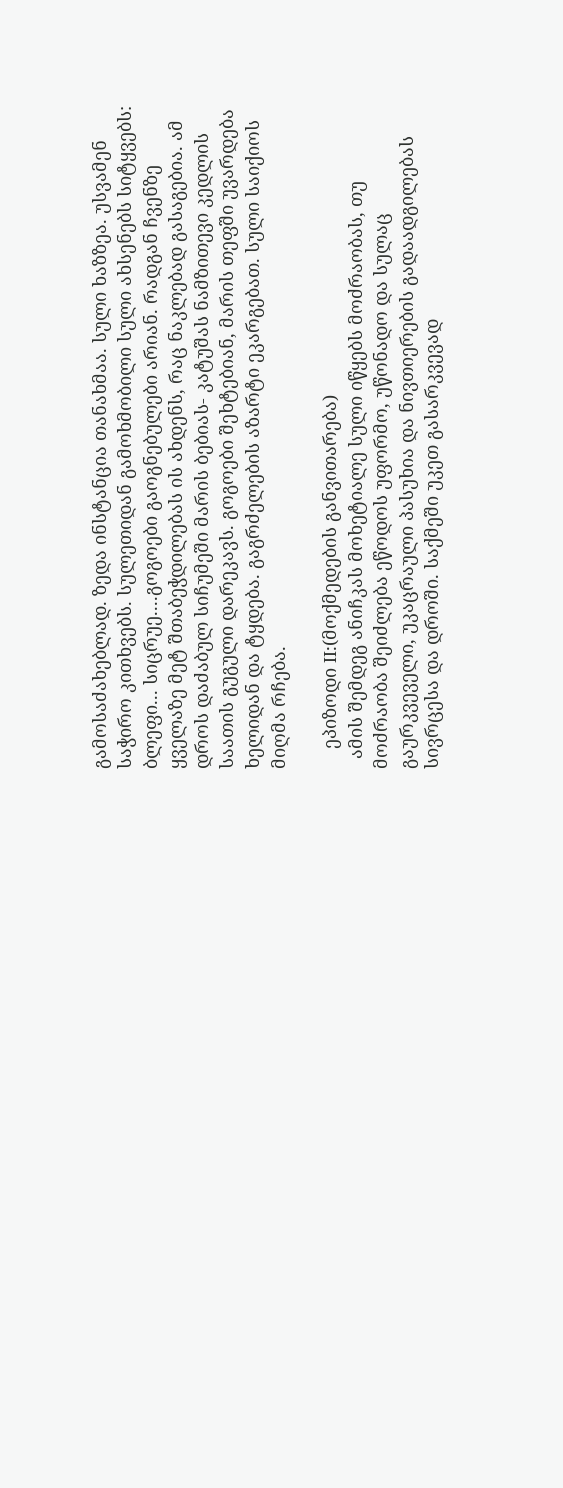გამოსაძახებლად. ზედა ინსტანცია თანახმაა. სული ხაზზეა. უსვამენ საჭირო კითხვებს. სულეთიდან გამოხმობილი სული ახსენებს სიტყვებს: ბლეფი... სიცრუე....გოგოები გაოგნებულები არიან. რადგან ჩვენზე ყველაზე მეტ შთაბეჭდილებას ის ახდენს, რაც ნაკლებად გასაგებია. ამ დროს დაძაბულ სიჩუმეში მარის ბებიას- კატუშას ნამზითევი კედლის საათის გუგული დარეკავს. გოგოები შეხტებიან, მარის თეფში უვარდება ხელიდან და ტყდება. გაგრძელების აზარტი ეკარგებათ. სული საიქიოს მიღმა რჩება.

    ეპიზოდი II:(მოქმედების განვითარება)
  ამის შემდეგ ანიჩკას მოხეტიალე სული იწყებს მოძრაობას, თუ მოძრაობა შეიძლება ეწოდოს უფორმო, უწონადო და სულაც გაურკვეველი, უკაცრაული პასუხია და ნივთიერების გადაადგილებას სივრცესა და დროში. საქმეში უკეთ გასარკვევად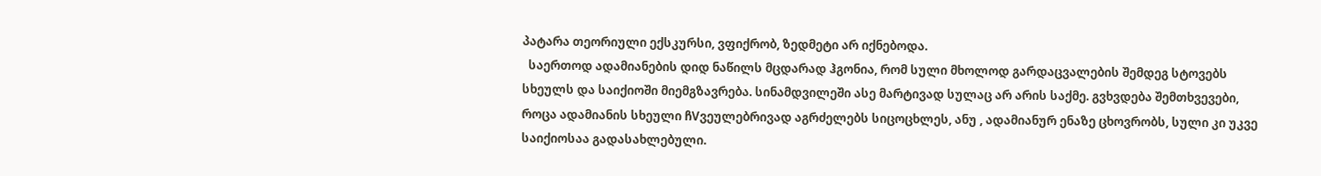პატარა თეორიული ექსკურსი, ვფიქრობ, ზედმეტი არ იქნებოდა.
  საერთოდ ადამიანების დიდ ნაწილს მცდარად ჰგონია, რომ სული მხოლოდ გარდაცვალების შემდეგ სტოვებს სხეულს და საიქიოში მიემგზავრება. სინამდვილეში ასე მარტივად სულაც არ არის საქმე. გვხვდება შემთხვევები, როცა ადამიანის სხეული ჩVვეულებრივად აგრძელებს სიცოცხლეს, ანუ , ადამიანურ ენაზე ცხოვრობს, სული კი უკვე საიქიოსაა გადასახლებული.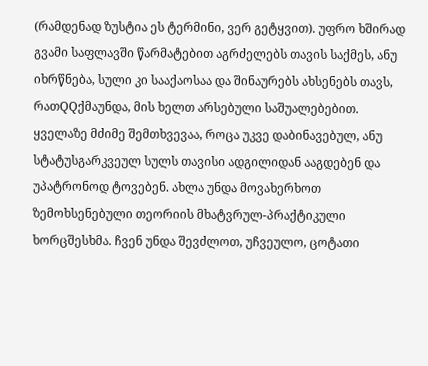(რამდენად ზუსტია ეს ტერმინი, ვერ გეტყვით). უფრო ხშირად გვამი საფლავში წარმატებით აგრძელებს თავის საქმეს, ანუ იხრწნება, სული კი სააქაოსაა და შინაურებს ახსენებს თავს, რათQQქმაუნდა, მის ხელთ არსებული საშუალებებით. ყველაზე მძიმე შემთხვევაა, როცა უკვე დაბინავებულ, ანუ სტატუსგარკვეულ სულს თავისი ადგილიდან ააგდებენ და უპატრონოდ ტოვებენ. ახლა უნდა მოვახერხოთ ზემოხსენებული თეორიის მხატვრულ-პრაქტიკული ხორცშესხმა. ჩვენ უნდა შევძლოთ, უჩვეულო, ცოტათი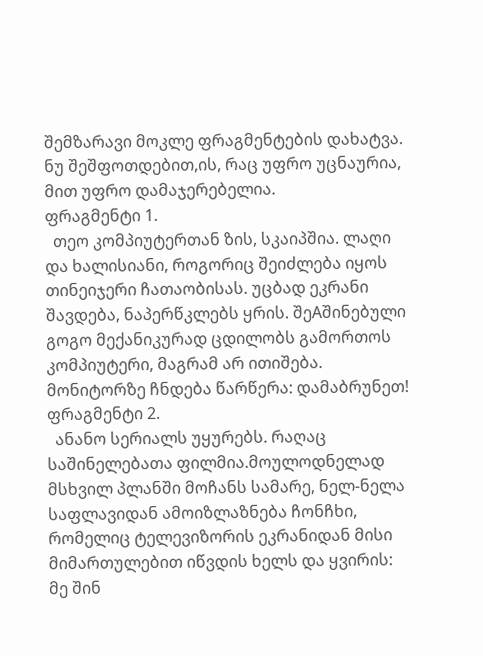შემზარავი მოკლე ფრაგმენტების დახატვა. ნუ შეშფოთდებით,ის, რაც უფრო უცნაურია, მით უფრო დამაჯერებელია.
ფრაგმენტი 1.
  თეო კომპიუტერთან ზის, სკაიპშია. ლაღი და ხალისიანი, როგორიც შეიძლება იყოს თინეიჯერი ჩათაობისას. უცბად ეკრანი შავდება, ნაპერწკლებს ყრის. შეAშინებული გოგო მექანიკურად ცდილობს გამორთოს კომპიუტერი, მაგრამ არ ითიშება. მონიტორზე ჩნდება წარწერა: დამაბრუნეთ!
ფრაგმენტი 2.
  ანანო სერიალს უყურებს. რაღაც საშინელებათა ფილმია.მოულოდნელად მსხვილ პლანში მოჩანს სამარე, ნელ-ნელა საფლავიდან ამოიზლაზნება ჩონჩხი, რომელიც ტელევიზორის ეკრანიდან მისი მიმართულებით იწვდის ხელს და ყვირის: მე შინ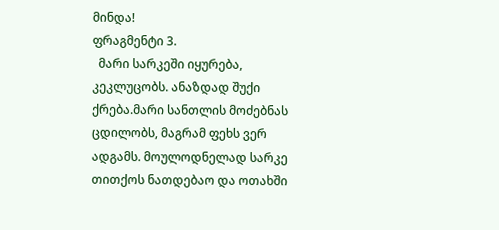მინდა!
ფრაგმენტი 3.
  მარი სარკეში იყურება, კეკლუცობს. ანაზდად შუქი ქრება.მარი სანთლის მოძებნას ცდილობს, მაგრამ ფეხს ვერ ადგამს. მოულოდნელად სარკე თითქოს ნათდებაო და ოთახში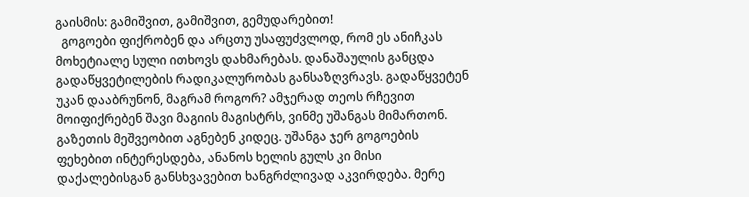გაისმის: გამიშვით, გამიშვით, გემუდარებით!
  გოგოები ფიქრობენ და არცთუ უსაფუძვლოდ, რომ ეს ანიჩკას მოხეტიალე სული ითხოვს დახმარებას. დანაშაულის განცდა გადაწყვეტილების რადიკალურობას განსაზღვრავს. გადაწყვეტენ უკან დააბრუნონ, მაგრამ როგორ? ამჯერად თეოს რჩევით მოიფიქრებენ შავი მაგიის მაგისტრს, ვინმე უშანგას მიმართონ. გაზეთის მეშვეობით აგნებენ კიდეც. უშანგა ჯერ გოგოების ფეხებით ინტერესდება, ანანოს ხელის გულს კი მისი დაქალებისგან განსხვავებით ხანგრძლივად აკვირდება. მერე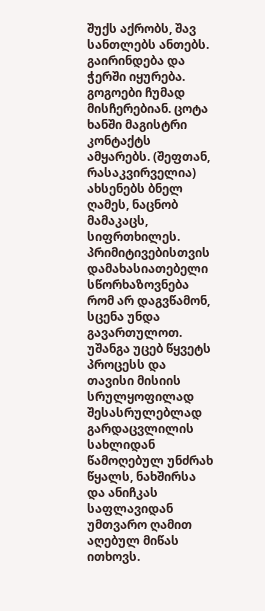შუქს აქრობს, შავ სანთლებს ანთებს. გაირინდება და ჭერში იყურება. გოგოები ჩუმად მისჩერებიან. ცოტა ხანში მაგისტრი კონტაქტს ამყარებს. (შეფთან, რასაკვირველია) ახსენებს ბნელ ღამეს, ნაცნობ მამაკაცს, სიფრთხილეს. პრიმიტივებისთვის დამახასიათებელი სწორხაზოვნება რომ არ დაგვწამონ, სცენა უნდა გავართულოთ. უშანგა უცებ წყვეტს პროცესს და თავისი მისიის სრულყოფილად შესასრულებლად გარდაცვლილის სახლიდან წამოღებულ უნძრახ წყალს, ნახშირსა და ანიჩკას საფლავიდან უმთვარო ღამით აღებულ მიწას ითხოვს.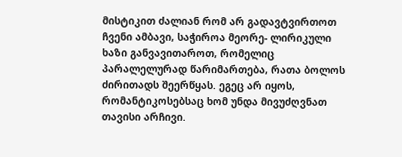მისტიკით ძალიან რომ არ გადავტვირთოთ ჩვენი ამბავი, საჭიროა მეორე- ლირიკული ხაზი განვავითაროთ, რომელიც პარალელურად წარიმართება, რათა ბოლოს ძირითადს შეერწყას. ეგეც არ იყოს, რომანტიკოსებსაც ხომ უნდა მივუძღვნათ თავისი არჩივი.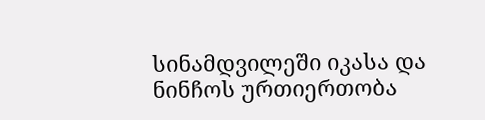სინამდვილეში იკასა და ნინჩოს ურთიერთობა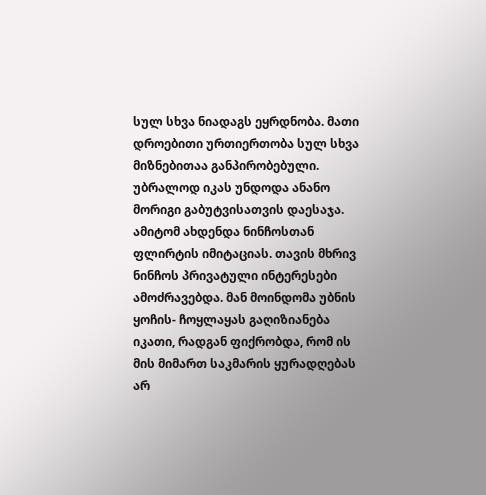სულ სხვა ნიადაგს ეყრდნობა. მათი დროებითი ურთიერთობა სულ სხვა მიზნებითაა განპირობებული. უბრალოდ იკას უნდოდა ანანო მორიგი გაბუტვისათვის დაესაჯა. ამიტომ ახდენდა ნინჩოსთან ფლირტის იმიტაციას. თავის მხრივ ნინჩოს პრივატული ინტერესები ამოძრავებდა. მან მოინდომა უბნის ყოჩის- ჩოყლაყას გაღიზიანება იკათი, რადგან ფიქრობდა, რომ ის მის მიმართ საკმარის ყურადღებას არ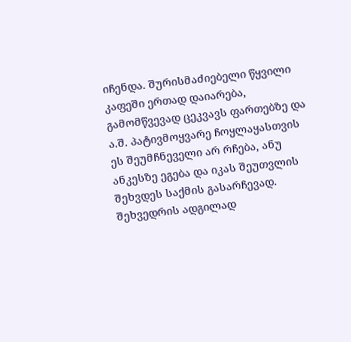იჩენდა. შურისმაძიებელი წყვილი კაფეში ერთად დაიარება, გამომწვევად ცეკვავს ფართებზე და ა.შ. პატივმოყვარე ჩოყლაყასთვის ეს შეუმჩნეველი არ რჩება, ანუ ანკესზე ეგება და იკას შეუთვლის შეხვდეს საქმის გასარჩევად. შეხვედრის ადგილად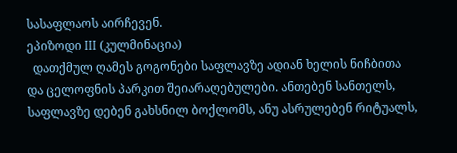სასაფლაოს აირჩევენ.
ეპიზოდი III (კულმინაცია)
  დათქმულ ღამეს გოგონები საფლავზე ადიან ხელის ნიჩბითა და ცელოფნის პარკით შეიარაღებულები. ანთებენ სანთელს, საფლავზე დებენ გახსნილ ბოქლომს, ანუ ასრულებენ რიტუალს,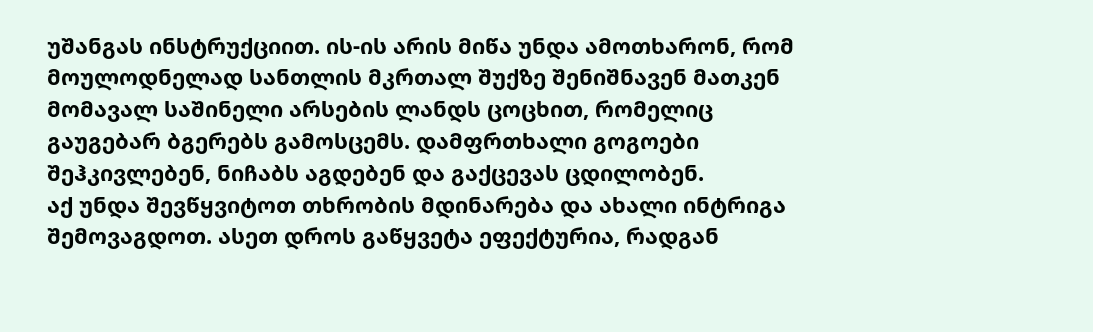უშანგას ინსტრუქციით. ის-ის არის მიწა უნდა ამოთხარონ, რომ მოულოდნელად სანთლის მკრთალ შუქზე შენიშნავენ მათკენ მომავალ საშინელი არსების ლანდს ცოცხით, რომელიც გაუგებარ ბგერებს გამოსცემს. დამფრთხალი გოგოები შეჰკივლებენ, ნიჩაბს აგდებენ და გაქცევას ცდილობენ.
აქ უნდა შევწყვიტოთ თხრობის მდინარება და ახალი ინტრიგა შემოვაგდოთ. ასეთ დროს გაწყვეტა ეფექტურია, რადგან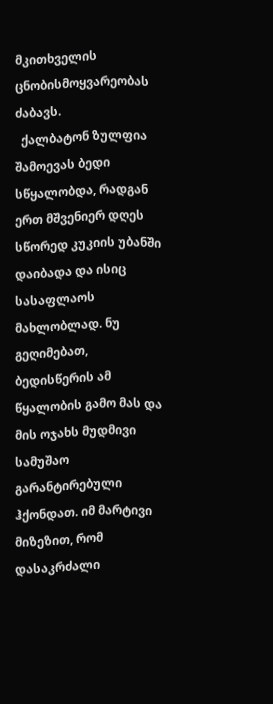მკითხველის ცნობისმოყვარეობას ძაბავს.
  ქალბატონ ზულფია შამოევას ბედი სწყალობდა, რადგან ერთ მშვენიერ დღეს სწორედ კუკიის უბანში დაიბადა და ისიც სასაფლაოს მახლობლად. ნუ გეღიმებათ, ბედისწერის ამ წყალობის გამო მას და მის ოჯახს მუდმივი სამუშაო გარანტირებული ჰქონდათ. იმ მარტივი მიზეზით, რომ დასაკრძალი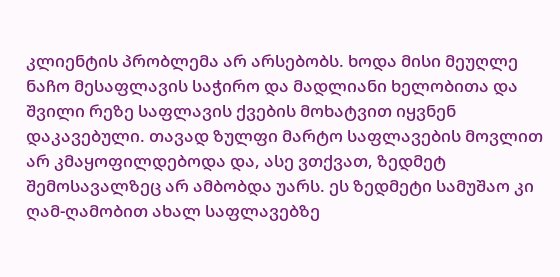კლიენტის პრობლემა არ არსებობს. ხოდა მისი მეუღლე ნაჩო მესაფლავის საჭირო და მადლიანი ხელობითა და შვილი რეზე საფლავის ქვების მოხატვით იყვნენ დაკავებული. თავად ზულფი მარტო საფლავების მოვლით არ კმაყოფილდებოდა და, ასე ვთქვათ, ზედმეტ შემოსავალზეც არ ამბობდა უარს. ეს ზედმეტი სამუშაო კი ღამ-ღამობით ახალ საფლავებზე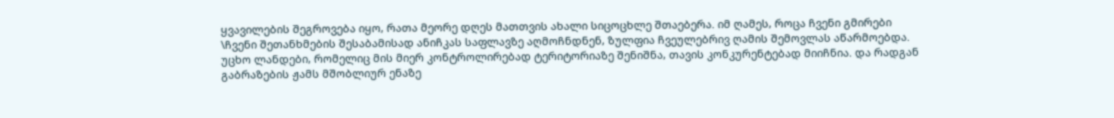ყვავილების შეგროვება იყო, რათა მეორე დღეს მათთვის ახალი სიცოცხლე შთაებერა. იმ ღამეს, როცა ჩვენი გმირები \ჩვენი შეთანხმების შესაბამისად ანიჩკას საფლავზე აღმოჩნდნენ, ზულფია ჩვეულებრივ ღამის შემოვლას აწარმოებდა. უცხო ლანდები, რომელიც მის მიერ კონტროლირებად ტერიტორიაზე შენიშნა, თავის კონკურენტებად მიიჩნია. და რადგან გაბრაზების ჟამს მშობლიურ ენაზე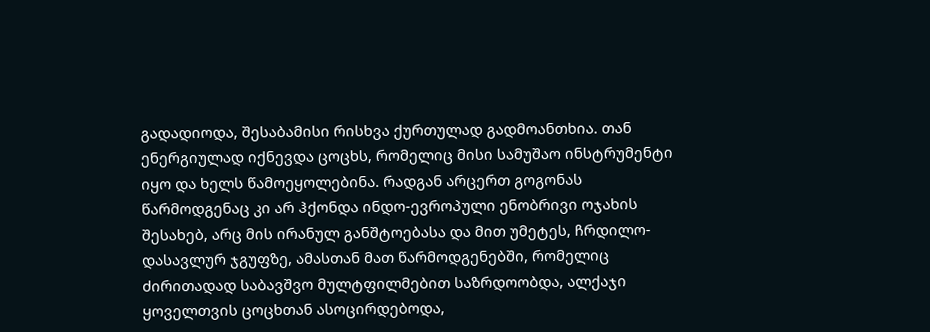გადადიოდა, შესაბამისი რისხვა ქურთულად გადმოანთხია. თან ენერგიულად იქნევდა ცოცხს, რომელიც მისი სამუშაო ინსტრუმენტი იყო და ხელს წამოეყოლებინა. რადგან არცერთ გოგონას წარმოდგენაც კი არ ჰქონდა ინდო-ევროპული ენობრივი ოჯახის შესახებ, არც მის ირანულ განშტოებასა და მით უმეტეს, ჩრდილო-დასავლურ ჯგუფზე, ამასთან მათ წარმოდგენებში, რომელიც ძირითადად საბავშვო მულტფილმებით საზრდოობდა, ალქაჯი ყოველთვის ცოცხთან ასოცირდებოდა,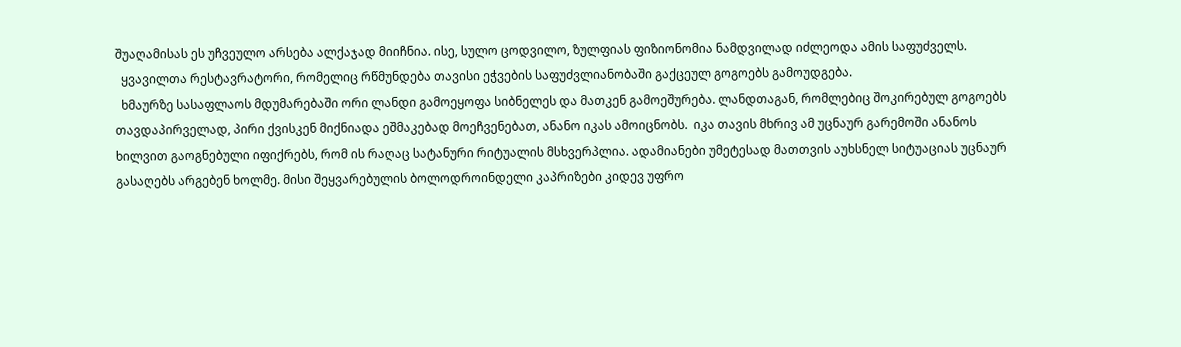შუაღამისას ეს უჩვეულო არსება ალქაჯად მიიჩნია. ისე, სულო ცოდვილო, ზულფიას ფიზიონომია ნამდვილად იძლეოდა ამის საფუძველს.
  ყვავილთა რესტავრატორი, რომელიც რწმუნდება თავისი ეჭვების საფუძვლიანობაში გაქცეულ გოგოებს გამოუდგება.
  ხმაურზე სასაფლაოს მდუმარებაში ორი ლანდი გამოეყოფა სიბნელეს და მათკენ გამოეშურება. ლანდთაგან, რომლებიც შოკირებულ გოგოებს თავდაპირველად, პირი ქვისკენ მიქნიადა ეშმაკებად მოეჩვენებათ, ანანო იკას ამოიცნობს.  იკა თავის მხრივ ამ უცნაურ გარემოში ანანოს ხილვით გაოგნებული იფიქრებს, რომ ის რაღაც სატანური რიტუალის მსხვერპლია. ადამიანები უმეტესად მათთვის აუხსნელ სიტუაციას უცნაურ გასაღებს არგებენ ხოლმე. მისი შეყვარებულის ბოლოდროინდელი კაპრიზები კიდევ უფრო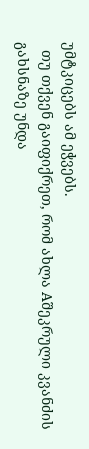უმტკიცებს ამ ეჭვებს.
  თუ თქვენ გაიფიქრეთ, რომ ახლა Aშეკრული კვანძის გახსნაზე უნდა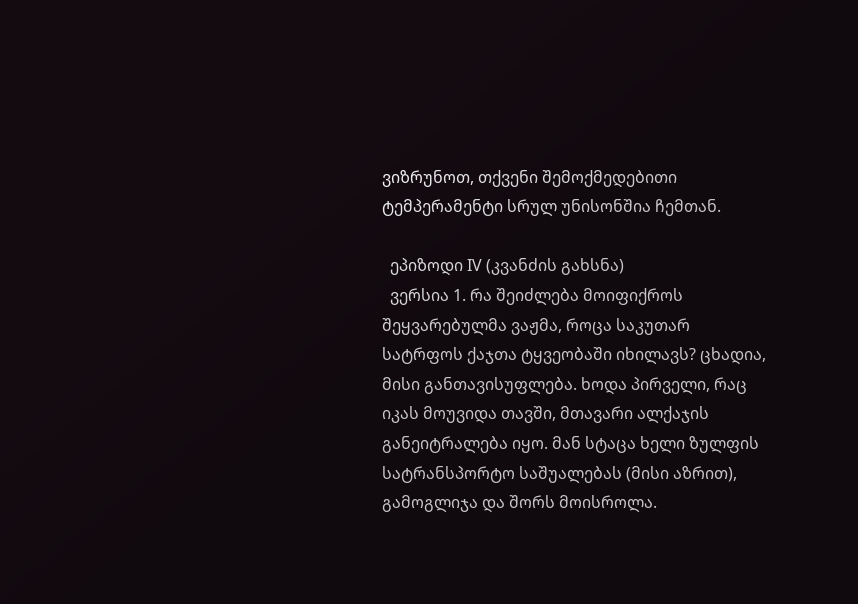ვიზრუნოთ, თქვენი შემოქმედებითი ტემპერამენტი სრულ უნისონშია ჩემთან.

  ეპიზოდი IV (კვანძის გახსნა)
  ვერსია 1. რა შეიძლება მოიფიქროს შეყვარებულმა ვაჟმა, როცა საკუთარ სატრფოს ქაჯთა ტყვეობაში იხილავს? ცხადია, მისი განთავისუფლება. ხოდა პირველი, რაც იკას მოუვიდა თავში, მთავარი ალქაჯის განეიტრალება იყო. მან სტაცა ხელი ზულფის სატრანსპორტო საშუალებას (მისი აზრით), გამოგლიჯა და შორს მოისროლა.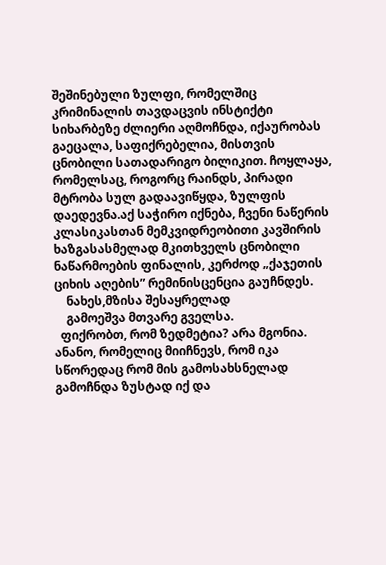შეშინებული ზულფი, რომელშიც კრიმინალის თავდაცვის ინსტიქტი სიხარბეზე ძლიერი აღმოჩნდა, იქაურობას გაეცალა, საფიქრებელია, მისთვის ცნობილი სათადარიგო ბილიკით. ჩოყლაყა, რომელსაც, როგორც რაინდს, პირადი მტრობა სულ გადაავიწყდა, ზულფის დაედევნა.აქ საჭირო იქნება, ჩვენი ნაწერის კლასიკასთან მემკვიდრეობითი კავშირის ხაზგასასმელად მკითხველს ცნობილი ნაწარმოების ფინალის, კერძოდ „ქაჯეთის ციხის აღების” რემინისცენცია გაუჩნდეს.
    ნახეს,მზისა შესაყრელად
    გამოეშვა მთვარე გველსა.
  ფიქრობთ, რომ ზედმეტია? არა მგონია. ანანო, რომელიც მიიჩნევს, რომ იკა სწორედაც რომ მის გამოსახსნელად გამოჩნდა ზუსტად იქ და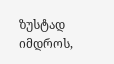ზუსტად იმდროს,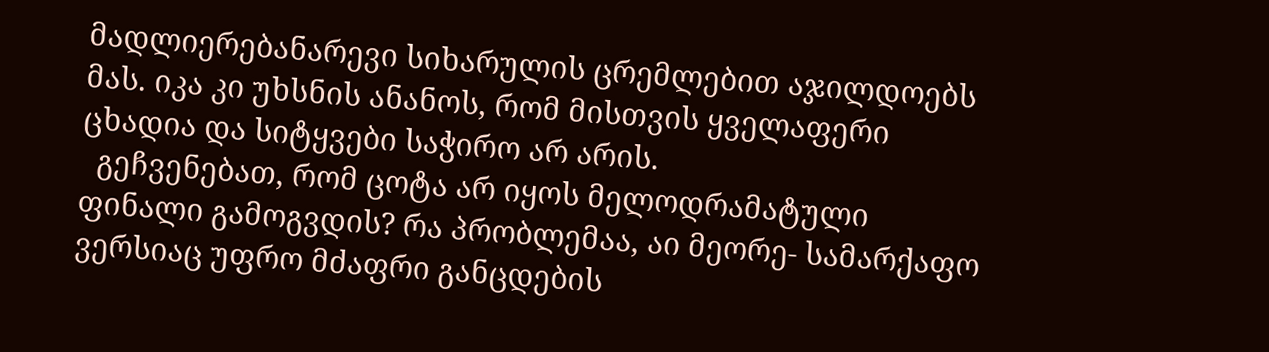მადლიერებანარევი სიხარულის ცრემლებით აჯილდოებს მას. იკა კი უხსნის ანანოს, რომ მისთვის ყველაფერი ცხადია და სიტყვები საჭირო არ არის.
  გეჩვენებათ, რომ ცოტა არ იყოს მელოდრამატული ფინალი გამოგვდის? რა პრობლემაა, აი მეორე- სამარქაფო ვერსიაც უფრო მძაფრი განცდების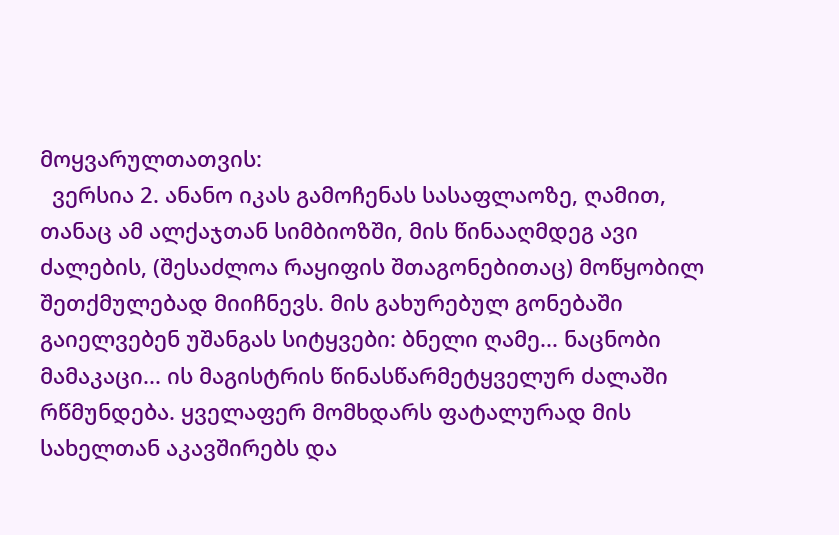მოყვარულთათვის:
  ვერსია 2. ანანო იკას გამოჩენას სასაფლაოზე, ღამით, თანაც ამ ალქაჯთან სიმბიოზში, მის წინააღმდეგ ავი ძალების, (შესაძლოა რაყიფის შთაგონებითაც) მოწყობილ შეთქმულებად მიიჩნევს. მის გახურებულ გონებაში გაიელვებენ უშანგას სიტყვები: ბნელი ღამე... ნაცნობი მამაკაცი... ის მაგისტრის წინასწარმეტყველურ ძალაში რწმუნდება. ყველაფერ მომხდარს ფატალურად მის სახელთან აკავშირებს და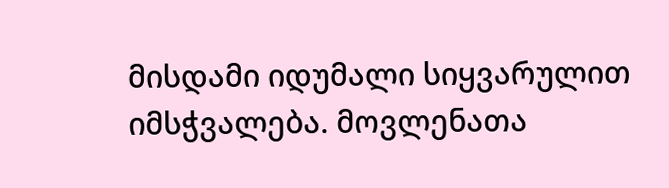მისდამი იდუმალი სიყვარულით იმსჭვალება. მოვლენათა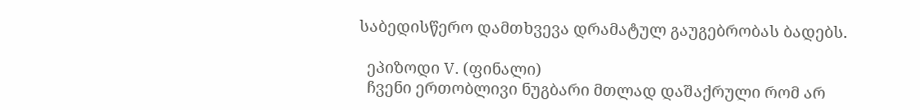საბედისწერო დამთხვევა დრამატულ გაუგებრობას ბადებს.

  ეპიზოდი V. (ფინალი)
  ჩვენი ერთობლივი ნუგბარი მთლად დაშაქრული რომ არ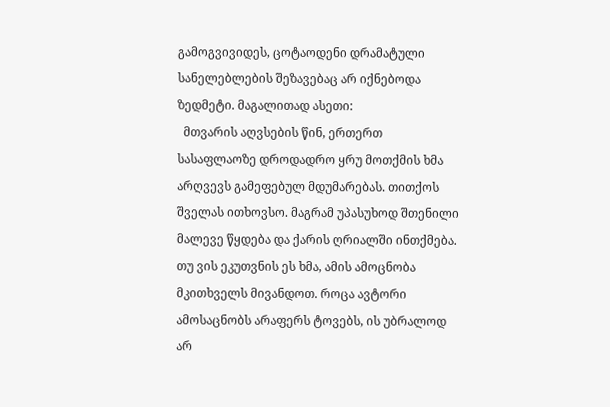გამოგვივიდეს, ცოტაოდენი დრამატული სანელებლების შეზავებაც არ იქნებოდა ზედმეტი. მაგალითად ასეთი:
  მთვარის აღვსების წინ, ერთერთ სასაფლაოზე დროდადრო ყრუ მოთქმის ხმა არღვევს გამეფებულ მდუმარებას. თითქოს შველას ითხოვსო. მაგრამ უპასუხოდ შთენილი მალევე წყდება და ქარის ღრიალში ინთქმება. თუ ვის ეკუთვნის ეს ხმა, ამის ამოცნობა მკითხველს მივანდოთ. როცა ავტორი ამოსაცნობს არაფერს ტოვებს, ის უბრალოდ არ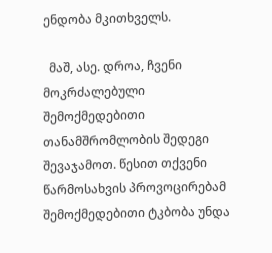ენდობა მკითხველს.

  მაშ, ასე. დროა, ჩვენი მოკრძალებული შემოქმედებითი თანამშრომლობის შედეგი შევაჯამოთ. წესით თქვენი წარმოსახვის პროვოცირებამ შემოქმედებითი ტკბობა უნდა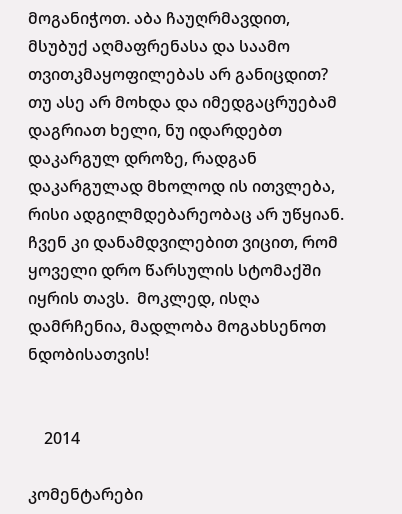მოგანიჭოთ. აბა ჩაუღრმავდით, მსუბუქ აღმაფრენასა და საამო თვითკმაყოფილებას არ განიცდით? თუ ასე არ მოხდა და იმედგაცრუებამ დაგრიათ ხელი, ნუ იდარდებთ დაკარგულ დროზე, რადგან დაკარგულად მხოლოდ ის ითვლება, რისი ადგილმდებარეობაც არ უწყიან. ჩვენ კი დანამდვილებით ვიცით, რომ ყოველი დრო წარსულის სტომაქში იყრის თავს.  მოკლედ, ისღა დამრჩენია, მადლობა მოგახსენოთ ნდობისათვის!


    2014

კომენტარები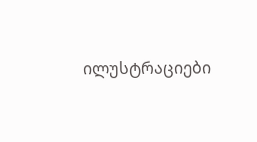ილუსტრაციები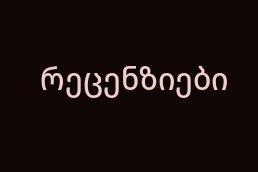რეცენზიები